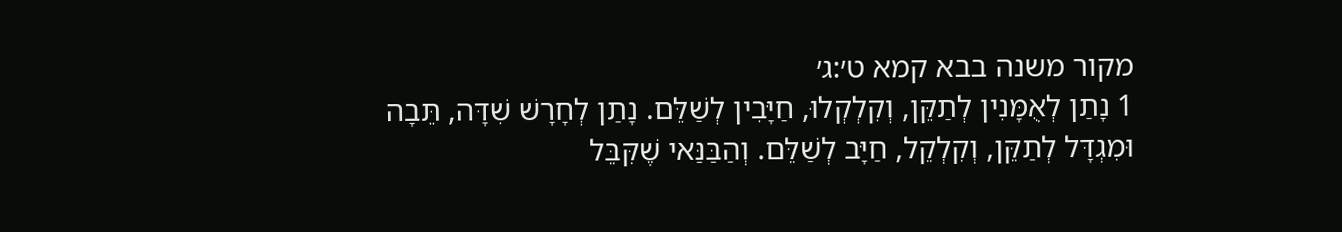מקור משנה בבא קמא ט׳:ג׳
1 נָתַן לְאֻמָּנִין לְתַקֵּן, וְקִלְקְלוּ, חַיָּבִין לְשַׁלֵּם. נָתַן לְחָרָשׁ שִׁדָּה, תֵּבָה וּמִגְדָּל לְתַקֵּן, וְקִלְקֵל, חַיָּב לְשַׁלֵּם. וְהַבַּנַּאי שֶׁקִּבֵּל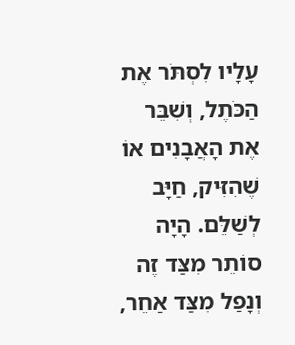עָלָיו לִסְתֹּר אֶת הַכֹּתֶל, וְשִׁבֵּר אֶת הָאֲבָנִים אוֹ שֶׁהִזִּיק, חַיָּב לְשַׁלֵּם. הָיָה סוֹתֵר מִצַּד זֶה וְנָפַל מִצַּד אַחֵר,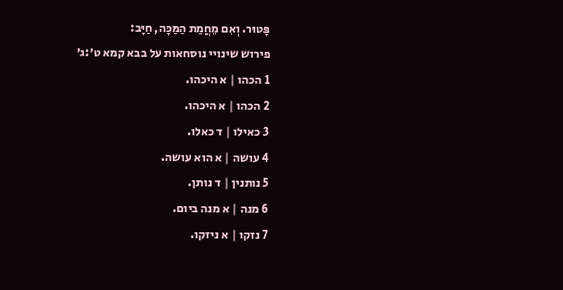פָּטוּר. וְאִם מֵחֲמַת הַמַּכָּה, חַיָּב:
פירוש שינויי נוסחאות על בבא קמא ט׳:ג׳
1 הכהו | א היכהו.
2 הכהו | א היכהו.
3 כאילו | ד כאלו.
4 עושה | א הוא עושה.
5 נותנין | ד נותן.
6 מנה | א מנה ביום.
7 נזקו | א ניזקו.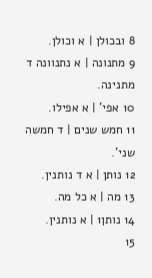8 ובכולן | א וכולן.
9 מתנונה | א נתנוונה ד מתנינה.
10 אפי' | א אפילו.
11 חמש שנים | ד חמשה שני'.
12 נותן | א ד נותנין.
13 מה | א כל מה.
14 נותן1 | א נותנין.
15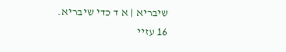שיבריא | א ד כדי שיבריא.
16 עזיי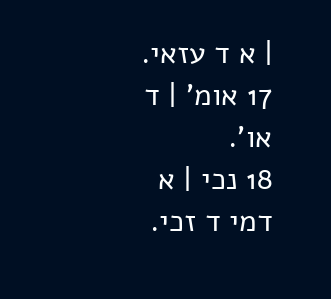| א ד עזאי.
17 אומ' | ד או'.
18 נכי | א דמי ד זכי.